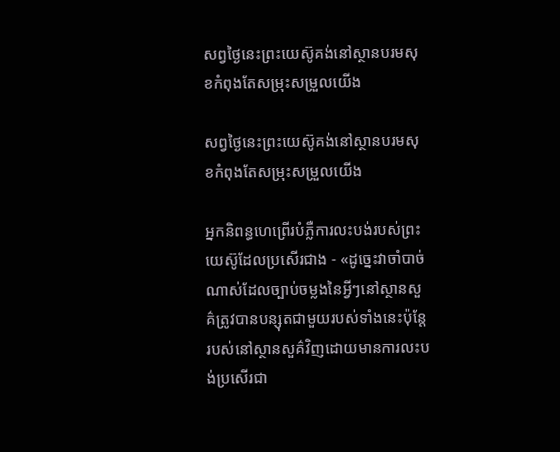សព្វថ្ងៃនេះព្រះយេស៊ូគង់នៅស្ថានបរមសុខកំពុងតែសម្រុះសម្រួលយើង

សព្វថ្ងៃនេះព្រះយេស៊ូគង់នៅស្ថានបរមសុខកំពុងតែសម្រុះសម្រួលយើង

អ្នកនិពន្ធហេព្រើរបំភ្លឺការលះបង់របស់ព្រះយេស៊ូដែលប្រសើរជាង - «ដូច្នេះវាចាំបាច់ណាស់ដែលច្បាប់ចម្លងនៃអ្វីៗនៅស្ថានសួគ៌ត្រូវបានបន្សុតជាមួយរបស់ទាំងនេះប៉ុន្តែរបស់នៅស្ថានសួគ៌វិញដោយមានការលះបង់ប្រសើរជា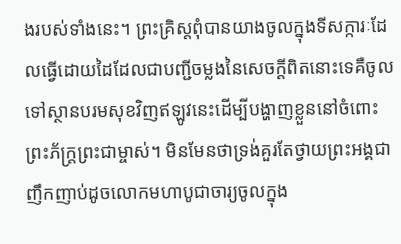ងរបស់ទាំងនេះ។ ព្រះគ្រិស្ដពុំបានយាងចូលក្នុងទីសក្ការៈដែលធ្វើដោយដៃដែលជាបញ្ជីចម្លងនៃសេចក្ដីពិតនោះទេគឺចូលទៅស្ថានបរមសុខវិញឥឡូវនេះដើម្បីបង្ហាញខ្លួននៅចំពោះព្រះភ័ក្ត្រព្រះជាម្ចាស់។ មិនមែនថាទ្រង់គួរតែថ្វាយព្រះអង្គជាញឹកញាប់ដូចលោកមហាបូជាចារ្យចូលក្នុង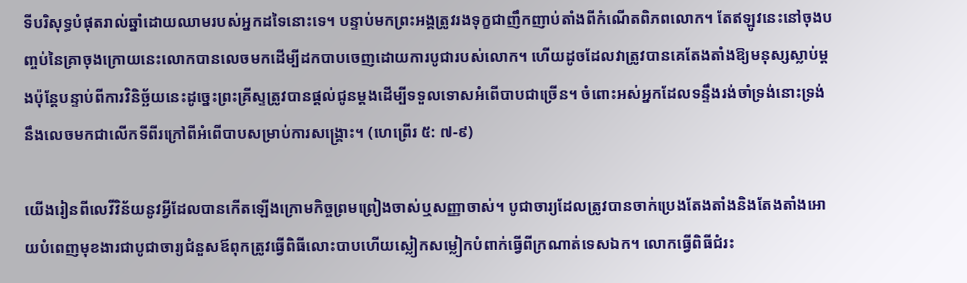ទីបរិសុទ្ធបំផុតរាល់ឆ្នាំដោយឈាមរបស់អ្នកដទៃនោះទេ។ បន្ទាប់មកព្រះអង្គត្រូវរងទុក្ខជាញឹកញាប់តាំងពីកំណើតពិភពលោក។ តែឥឡូវនេះនៅចុងបញ្ចប់នៃគ្រាចុងក្រោយនេះលោកបានលេចមកដើម្បីដកបាបចេញដោយការបូជារបស់លោក។ ហើយដូចដែលវាត្រូវបានគេតែងតាំងឱ្យមនុស្សស្លាប់ម្តងប៉ុន្តែបន្ទាប់ពីការវិនិច្ឆ័យនេះដូច្នេះព្រះគ្រីស្ទត្រូវបានផ្តល់ជូនម្តងដើម្បីទទួលទោសអំពើបាបជាច្រើន។ ចំពោះអស់អ្នកដែលទន្ទឹងរង់ចាំទ្រង់នោះទ្រង់នឹងលេចមកជាលើកទីពីរក្រៅពីអំពើបាបសម្រាប់ការសង្គ្រោះ។ (ហេព្រើរ ៥: ៧-៩)

យើងរៀនពីលេវីវិន័យនូវអ្វីដែលបានកើតឡើងក្រោមកិច្ចព្រមព្រៀងចាស់ឬសញ្ញាចាស់។ បូជាចារ្យដែលត្រូវបានចាក់ប្រេងតែងតាំងនិងតែងតាំងអោយបំពេញមុខងារជាបូជាចារ្យជំនួសឪពុកត្រូវធ្វើពិធីលោះបាបហើយស្លៀកសម្លៀកបំពាក់ធ្វើពីក្រណាត់ទេសឯក។ លោកធ្វើពិធីជំរះ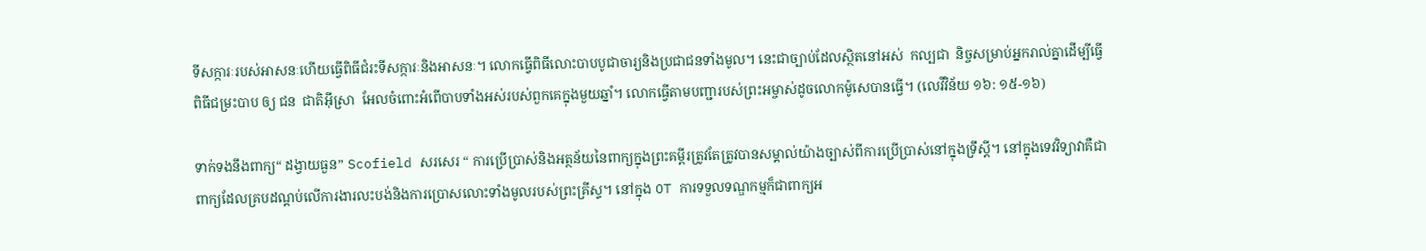ទីសក្ការៈរបស់អាសនៈហើយធ្វើពិធីជំរះទីសក្ការៈនិងអាសនៈ។ លោកធ្វើពិធីលោះបាបបូជាចារ្យនិងប្រជាជនទាំងមូល។ នេះជាច្បាប់ដែលស្ថិតនៅអស់ ‌ កល្បជា ‌ និច្ចសម្រាប់អ្នករាល់គ្នាដើម្បីធ្វើពិធីជម្រះបាប ឲ្យ ជន ‌ ជាតិអ៊ីស្រា ‌ អែលចំពោះអំពើបាបទាំងអស់របស់ពួកគេក្នុងមួយឆ្នាំ។ លោកធ្វើតាមបញ្ជារបស់ព្រះអម្ចាស់ដូចលោកម៉ូសេបានធ្វើ។ (លេវីវិន័យ ១៦: ១៥-១៦)

ទាក់ទងនឹងពាក្យ“ ដង្វាយធួន” Scofield សរសេរ “ ការប្រើប្រាស់និងអត្ថន័យនៃពាក្យក្នុងព្រះគម្ពីរត្រូវតែត្រូវបានសម្គាល់យ៉ាងច្បាស់ពីការប្រើប្រាស់នៅក្នុងទ្រឹស្ដី។ នៅក្នុងទេវវិទ្យាវាគឺជាពាក្យដែលគ្របដណ្តប់លើការងារលះបង់និងការប្រោសលោះទាំងមូលរបស់ព្រះគ្រីស្ទ។ នៅក្នុង OT ការទទួលទណ្ឌកម្មក៏ជាពាក្យអ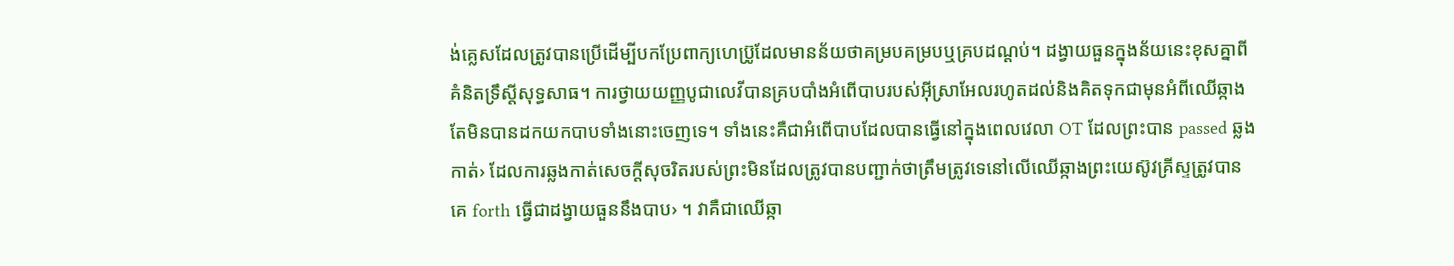ង់គ្លេសដែលត្រូវបានប្រើដើម្បីបកប្រែពាក្យហេប្រ៊ូដែលមានន័យថាគម្របគម្របឬគ្របដណ្តប់។ ដង្វាយធួនក្នុងន័យនេះខុសគ្នាពីគំនិតទ្រឹស្តីសុទ្ធសាធ។ ការថ្វាយយញ្ញបូជាលេវីបានគ្របបាំងអំពើបាបរបស់អ៊ីស្រាអែលរហូតដល់និងគិតទុកជាមុនអំពីឈើឆ្កាងតែមិនបានដកយកបាបទាំងនោះចេញទេ។ ទាំងនេះគឺជាអំពើបាបដែលបានធ្វើនៅក្នុងពេលវេលា OT ដែលព្រះបាន passed ឆ្លងកាត់› ដែលការឆ្លងកាត់សេចក្តីសុចរិតរបស់ព្រះមិនដែលត្រូវបានបញ្ជាក់ថាត្រឹមត្រូវទេនៅលើឈើឆ្កាងព្រះយេស៊ូវគ្រីស្ទត្រូវបានគេ forth ធ្វើជាដង្វាយធួននឹងបាប› ។ វាគឺជាឈើឆ្កា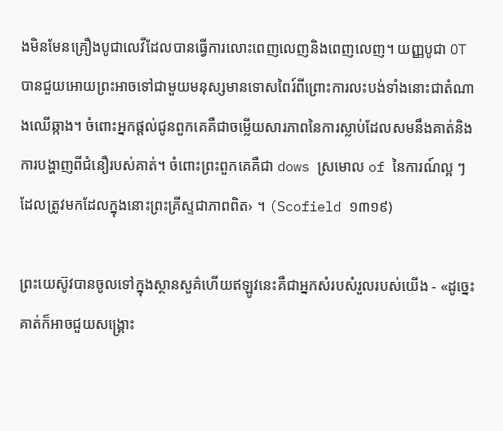ងមិនមែនគ្រឿងបូជាលេវីដែលបានធ្វើការលោះពេញលេញនិងពេញលេញ។ យញ្ញបូជា OT បានជួយអោយព្រះអាចទៅជាមួយមនុស្សមានទោសពៃរ៍ពីព្រោះការលះបង់ទាំងនោះជាតំណាងឈើឆ្កាង។ ចំពោះអ្នកផ្តល់ជូនពួកគេគឺជាចម្លើយសារភាពនៃការស្លាប់ដែលសមនឹងគាត់និងការបង្ហាញពីជំនឿរបស់គាត់។ ចំពោះព្រះពួកគេគឺជា dows ស្រមោល of នៃការណ៍ល្អ ៗ ដែលត្រូវមកដែលក្នុងនោះព្រះគ្រីស្ទជាភាពពិត› ។ (Scofield ១៣១៩)

ព្រះយេស៊ូវបានចូលទៅក្នុងស្ថានសួគ៌ហើយឥឡូវនេះគឺជាអ្នកសំរបសំរួលរបស់យើង - «ដូច្នេះគាត់ក៏អាចជួយសង្គ្រោះ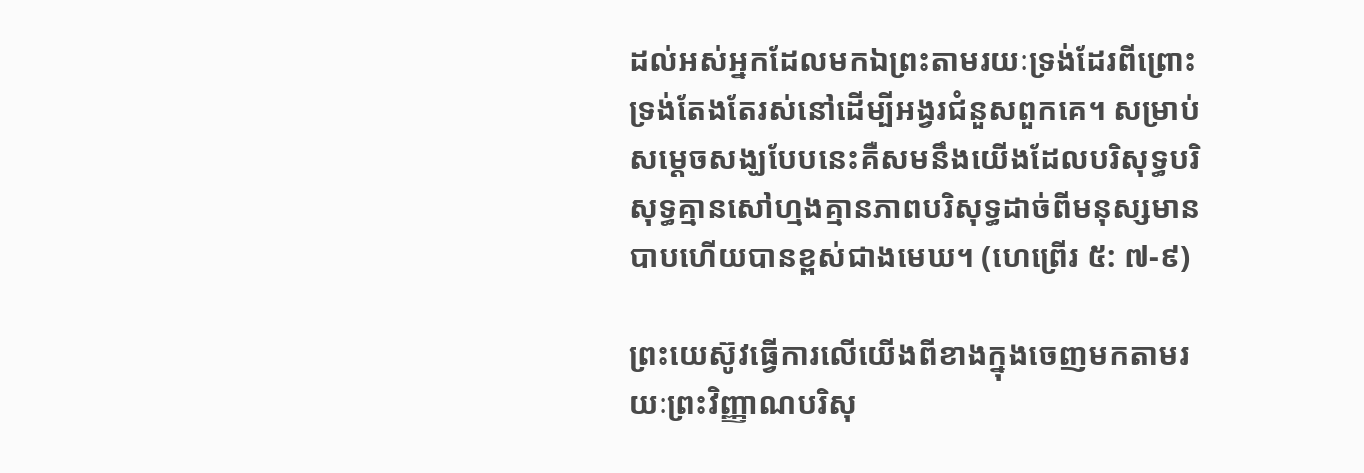ដល់អស់អ្នកដែលមកឯព្រះតាមរយៈទ្រង់ដែរពីព្រោះទ្រង់តែងតែរស់នៅដើម្បីអង្វរជំនួសពួកគេ។ សម្រាប់សម្ដេចសង្ឃបែបនេះគឺសមនឹងយើងដែលបរិសុទ្ធបរិសុទ្ធគ្មានសៅហ្មងគ្មានភាពបរិសុទ្ធដាច់ពីមនុស្សមានបាបហើយបានខ្ពស់ជាងមេឃ។ (ហេព្រើរ ៥: ៧-៩)

ព្រះយេស៊ូវធ្វើការលើយើងពីខាងក្នុងចេញមកតាមរយៈព្រះវិញ្ញាណបរិសុ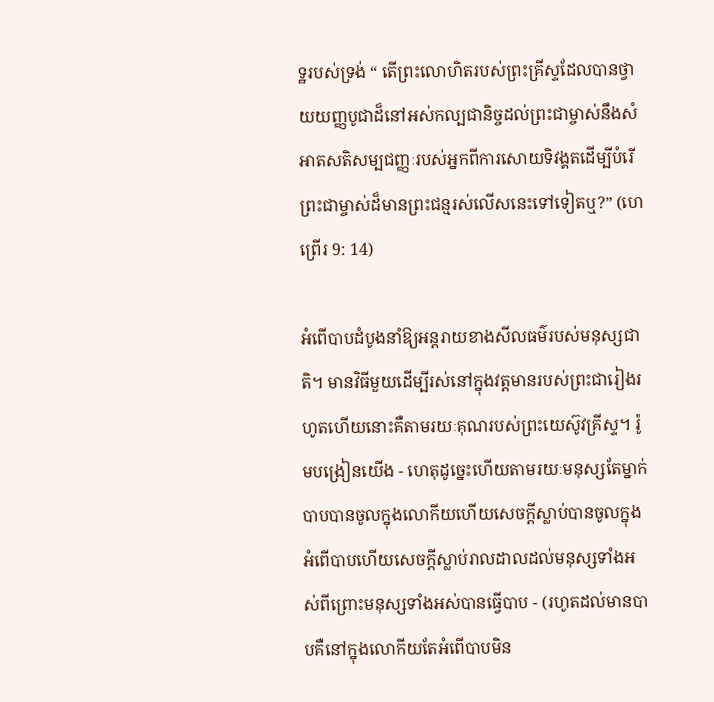ទ្ឋរបស់ទ្រង់ “ តើព្រះលោហិតរបស់ព្រះគ្រីស្ទដែលបានថ្វាយយញ្ញបូជាដ៏នៅអស់កល្បជានិច្ចដល់ព្រះជាម្ចាស់នឹងសំអាតសតិសម្បជញ្ញៈរបស់អ្នកពីការសោយទិវង្គតដើម្បីបំរើព្រះជាម្ចាស់ដ៏មានព្រះជន្មរស់លើសនេះទៅទៀតឬ?” (ហេព្រើរ 9: 14)

អំពើបាបដំបូងនាំឱ្យអន្តរាយខាងសីលធម៌របស់មនុស្សជាតិ។ មានវិធីមួយដើម្បីរស់នៅក្នុងវត្តមានរបស់ព្រះជារៀងរហូតហើយនោះគឺតាមរយៈគុណរបស់ព្រះយេស៊ូវគ្រីស្ទ។ រ៉ូមបង្រៀនយើង - ហេតុដូច្នេះហើយតាមរយៈមនុស្សតែម្នាក់បាបបានចូលក្នុងលោកីយហើយសេចក្តីស្លាប់បានចូលក្នុងអំពើបាបហើយសេចក្តីស្លាប់រាលដាលដល់មនុស្សទាំងអស់ពីព្រោះមនុស្សទាំងអស់បានធ្វើបាប - (រហូតដល់មានបាបគឺនៅក្នុងលោកីយតែអំពើបាបមិន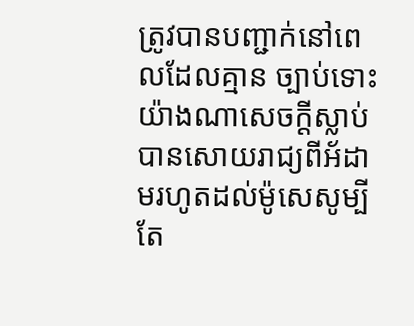ត្រូវបានបញ្ជាក់នៅពេលដែលគ្មាន ច្បាប់ទោះយ៉ាងណាសេចក្ដីស្លាប់បានសោយរាជ្យពីអ័ដាមរហូតដល់ម៉ូសេសូម្បីតែ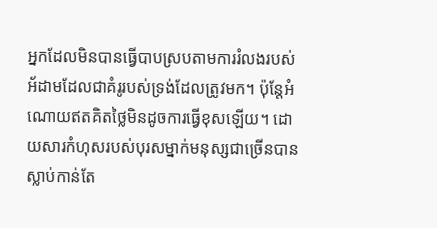អ្នកដែលមិនបានធ្វើបាបស្របតាមការរំលងរបស់អ័ដាមដែលជាគំរូរបស់ទ្រង់ដែលត្រូវមក។ ប៉ុន្តែអំណោយឥតគិតថ្លៃមិនដូចការធ្វើខុសឡើយ។ ដោយសារកំហុសរបស់បុរសម្នាក់មនុស្សជាច្រើនបានស្លាប់កាន់តែ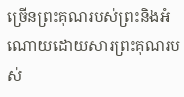ច្រើនព្រះគុណរបស់ព្រះនិងអំណោយដោយសារព្រះគុណរបស់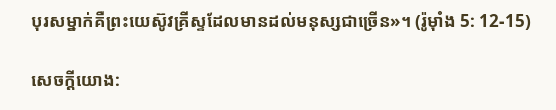បុរសម្នាក់គឺព្រះយេស៊ូវគ្រីស្ទដែលមានដល់មនុស្សជាច្រើន»។ (រ៉ូម៉ាំង 5: 12-15)

សេចក្តីយោង: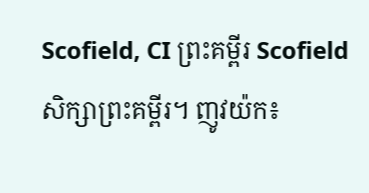Scofield, CI ព្រះគម្ពីរ Scofield សិក្សាព្រះគម្ពីរ។ ញូវយ៉ក៖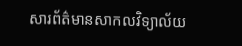សារព័ត៌មានសាកលវិទ្យាល័យ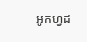អូកហ្វដ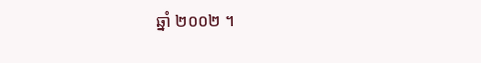ឆ្នាំ ២០០២ ។